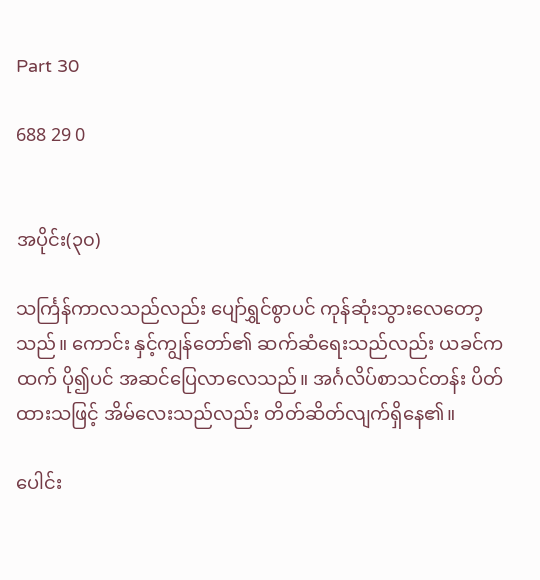Part 30

688 29 0


အပိုင်း(၃၀)

သင်္ကြန်ကာလသည်လည်း ပျော်ရွှင်စွာပင် ကုန်ဆုံးသွားလေတော့သည်။ ကောင်း နှင့်ကျွန်တော်၏ ဆက်ဆံရေးသည်လည်း ယခင်ကထက် ပို၍ပင် အဆင်ပြေ‌လာလေသည်။ အင်္ဂလိပ်စာသင်တန်း ပိတ်ထားသဖြင့် အိမ်လေးသည်လည်း တိတ်ဆိတ်လျက်ရှိနေ၏။

ပေါင်း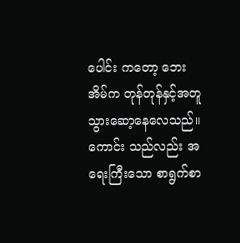ပေါင်း ကတော့ ဘေးအိမ်က တုန်တုန်နှင့်အတူ သွားဆော့နေလေသည်။ ကောင်း သည်လည်း အရေးကြီးသော စာရွက်စာ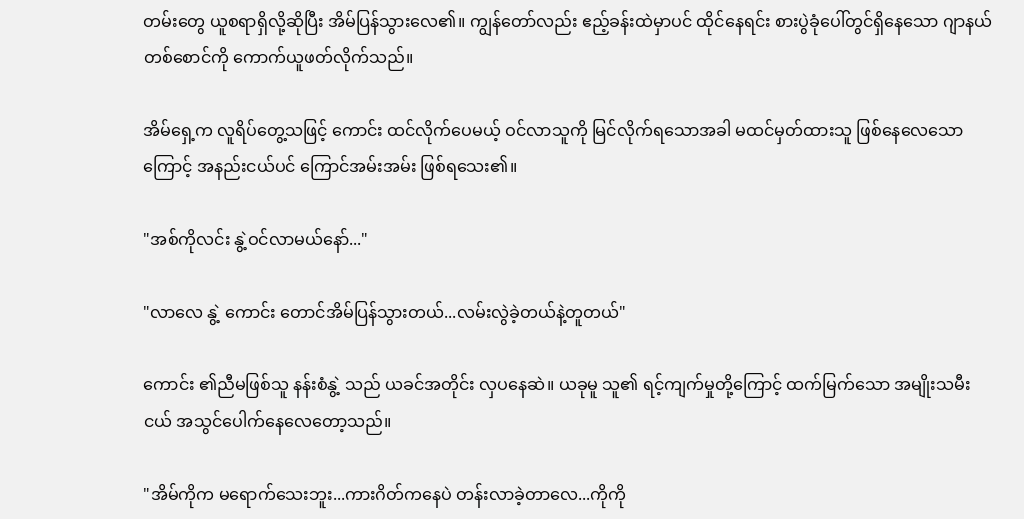တမ်းတွေ ယူစရာရှိလို့ဆိုပြီး အိမ်ပြန်သွားလေ၏။ ကျွန်တော်လည်း ဧည့်ခန်းထဲမှာပင် ထိုင်နေရင်း စားပွဲခုံပေါ်တွင်ရှိနေသော ဂျာနယ်တစ်စောင်ကို ကောက်ယူဖတ်လိုက်သည်။

အိမ်ရှေ့က လူရိပ်တွေ့သဖြင့် ကောင်း ထင်လိုက်ပေမယ့် ဝင်လာသူကို မြင်လိုက်ရသောအခါ မထင်မှတ်ထားသူ ဖြစ်နေလေသောကြောင့် အနည်းငယ်ပင် ကြောင်အမ်းအမ်း ဖြစ်ရသေး၏။

"အစ်ကိုလင်း နွဲ့ဝင်လာမယ်နော်..."

"လာလေ နွဲ့ ကောင်း တောင်အိမ်ပြန်သွားတယ်...လမ်းလွဲခဲ့တယ်နဲ့တူတယ်"

ကောင်း ၏ညီမဖြစ်သူ နန်းစံနွဲ့ သည် ယခင်အတိုင်း လှပနေဆဲ။ ယခုမူ သူ၏ ရင့်ကျက်မှုတို့ကြောင့် ထက်မြက်သော အမျိုးသမီးငယ် အသွင်ပေါက်နေလေတော့သည်။

"အိမ်ကိုက မရောက်သေးဘူး...ကားဂိတ်ကနေပဲ တန်းလာခဲ့တာလေ...ကိုကို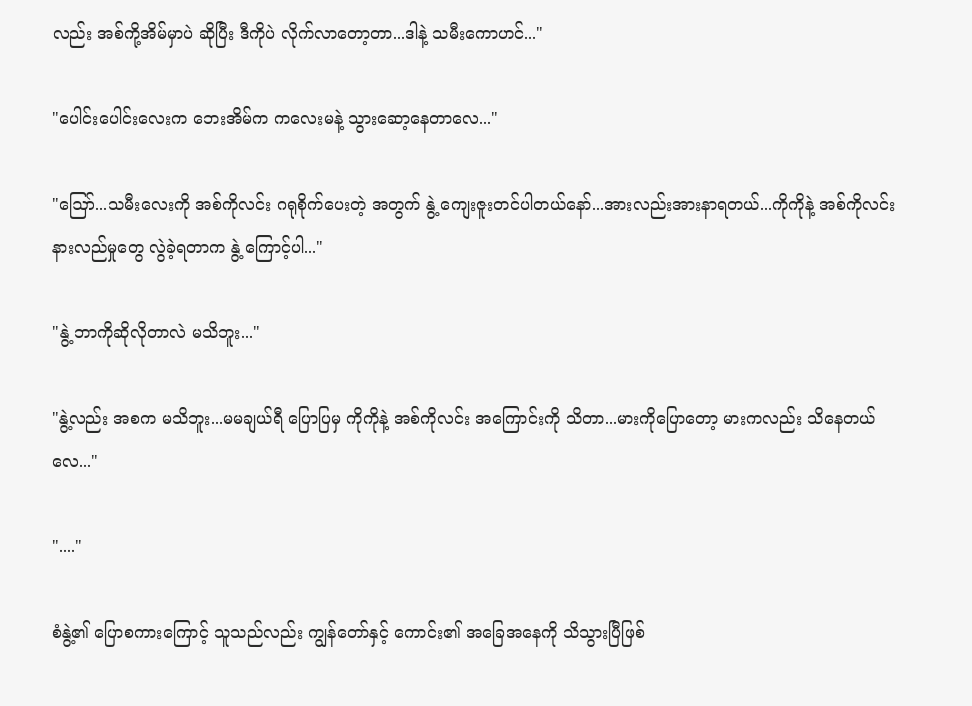လည်း အစ်ကို့အိမ်မှာပဲ ဆိုပြီး ဒီကိုပဲ လိုက်လာတော့တာ...ဒါနဲ့ သမီးကောဟင်..."

"ပေါင်းပေါင်းလေးက ဘေးအိမ်က ကလေးမနဲ့ သွားဆော့နေတာလေ..."

"ဪ...သမီးလေးကို အစ်ကိုလင်း ဂရုစိုက်ပေးတဲ့ အတွက် နွဲ့ ကျေးဇူးတင်ပါတယ်နော်...အားလည်းအားနာရတယ်...ကိုကိုနဲ့ အစ်ကိုလင်း နားလည်မှုတွေ လွဲခဲ့ရတာက နွဲ့ ကြောင့်ပါ..."

"နွဲ့ ဘာကိုဆိုလိုတာလဲ မသိဘူး..."

"နွဲ့လည်း အစက မသိဘူး...မမချယ်ရီ ပြောပြမှ ကိုကိုနဲ့ အစ်ကိုလင်း အကြောင်းကို သိတာ...မားကိုပြောတော့ မားကလည်း သိနေတယ်လေ..."

"...."

စံနွဲ့၏ ပြောစကားကြောင့် သူသည်လည်း ကျွန်တော်နှင့် ကောင်း၏ အခြေအနေကို သိသွားပြီဖြစ်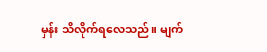မှန်း သိလိုက်ရလေသည်။ မျက်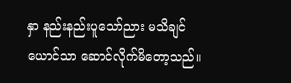နှာ နည်းနည်းပူသော်ညား မသိချင်ယောင်သာ ဆောင်လိုက်မိတော့သည်။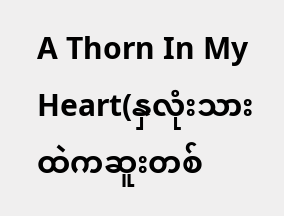A Thorn In My Heart(နှလုံးသားထဲကဆူးတစ်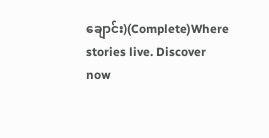ချောင်း)(Complete)Where stories live. Discover now